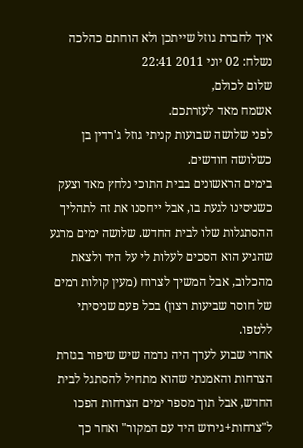איך לחברת גוזל שייתכן ולא הוחתם כהלכה
נשלח: 02 יוני 2011 22:41
שלום לכולם,
אשמח מאד לעזרתכם.
לפני שלושה שבועות קניתי גוזל ג'רדין בן כשלושה חודשים.
בימים הראשונים בבית התוכי נלחץ מאד וצעק כשניסינו לגעת בו, אבל ייחסנו את זה לתהליך ההסתגלות שלו לבית החדש. שלושה ימים מרגע שהגיע הוא הסכים לעלות לי על היד ולצאת מהכלוב, אבל המשיך לצרוח (מעין קולות רמים של חוסר שביעות רצון) בכל פעם שניסיתי ללטפו.
אחרי שבוע לערך היה נדמה שיש שיפור בגזרת הצרחות והאמנתי שהוא מתחיל להסתגל לבית החדש, אבל תוך מספר ימים הצרחות הפכו ל"צרחות+גירוש היד עם המקור" ואחר כך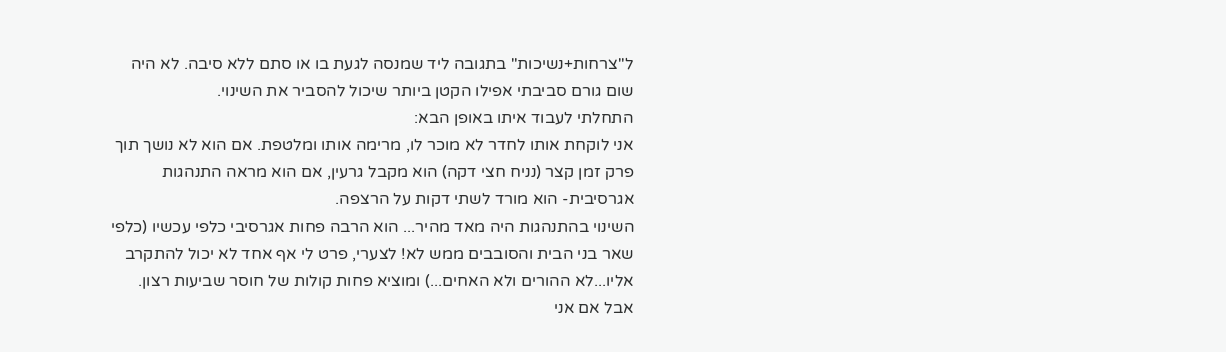ל"צרחות+נשיכות" בתגובה ליד שמנסה לגעת בו או סתם ללא סיבה. לא היה שום גורם סביבתי אפילו הקטן ביותר שיכול להסביר את השינוי.
התחלתי לעבוד איתו באופן הבא:
אני לוקחת אותו לחדר לא מוכר לו, מרימה אותו ומלטפת. אם הוא לא נושך תוך פרק זמן קצר (נניח חצי דקה) הוא מקבל גרעין, אם הוא מראה התנהגות אגרסיבית- הוא מורד לשתי דקות על הרצפה.
השינוי בהתנהגות היה מאד מהיר... הוא הרבה פחות אגרסיבי כלפי עכשיו (כלפי שאר בני הבית והסובבים ממש לא! לצערי, פרט לי אף אחד לא יכול להתקרב אליו...לא ההורים ולא האחים...) ומוציא פחות קולות של חוסר שביעות רצון. אבל אם אני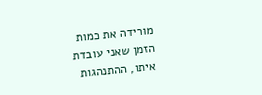מורידה את כמות הזמן שאני עובדת איתו, ההתנהגות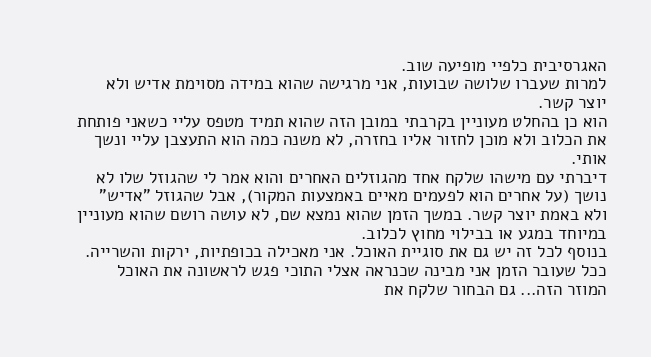האגרסיבית כלפיי מופיעה שוב.
למרות שעברו שלושה שבועות, אני מרגישה שהוא במידה מסוימת אדיש ולא יוצר קשר.
הוא כן בהחלט מעוניין בקרבתי במובן הזה שהוא תמיד מטפס עליי כשאני פותחת את הכלוב ולא מוכן לחזור אליו בחזרה, לא משנה כמה הוא התעצבן עליי ונשך אותי.
דיברתי עם מישהו שלקח אחד מהגוזלים האחרים והוא אמר לי שהגוזל שלו לא נושך (על אחרים הוא לפעמים מאיים באמצעות המקור), אבל שהגוזל "אדיש" ולא באמת יוצר קשר. במשך הזמן שהוא נמצא שם, לא עושה רושם שהוא מעוניין במיוחד במגע או בבילוי מחוץ לכלוב.
בנוסף לכל זה יש גם את סוגיית האוכל. אני מאכילה בכופתיות, ירקות והשרייה.
ככל שעובר הזמן אני מבינה שכנראה אצלי התוכי פגש לראשונה את האוכל המוזר הזה... גם הבחור שלקח את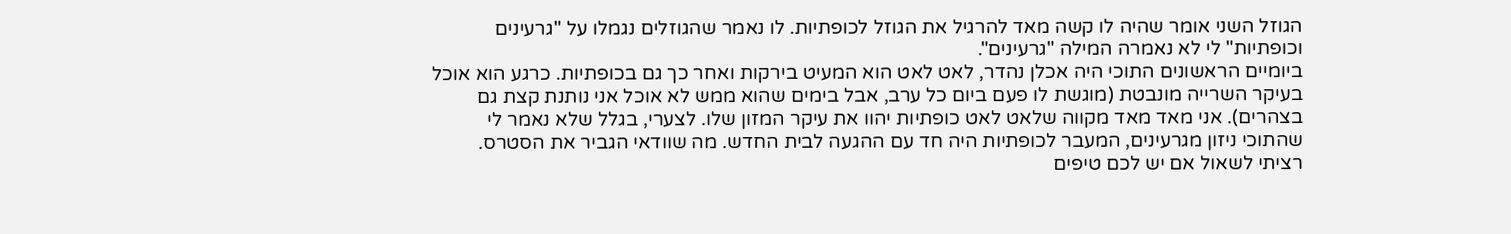הגוזל השני אומר שהיה לו קשה מאד להרגיל את הגוזל לכופתיות. לו נאמר שהגוזלים נגמלו על "גרעינים וכופתיות" לי לא נאמרה המילה "גרעינים".
ביומיים הראשונים התוכי היה אכלן נהדר, לאט לאט הוא המעיט בירקות ואחר כך גם בכופתיות. כרגע הוא אוכל בעיקר השרייה מונבטת (מוגשת לו פעם ביום כל ערב, אבל בימים שהוא ממש לא אוכל אני נותנת קצת גם בצהרים). אני מאד מאד מקווה שלאט לאט כופתיות יהוו את עיקר המזון שלו. לצערי, בגלל שלא נאמר לי שהתוכי ניזון מגרעינים, המעבר לכופתיות היה חד עם ההגעה לבית החדש. מה שוודאי הגביר את הסטרס.
רציתי לשאול אם יש לכם טיפים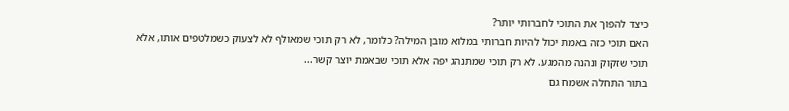כיצד להפוך את התוכי לחברותי יותר?
האם תוכי כזה באמת יכול להיות חברותי במלוא מובן המילה? כלומר, לא רק תוכי שמאולף לא לצעוק כשמלטפים אותו, אלא תוכי שזקוק ונהנה מהמגע. לא רק תוכי שמתנהג יפה אלא תוכי שבאמת יוצר קשר...
בתור התחלה אשמח גם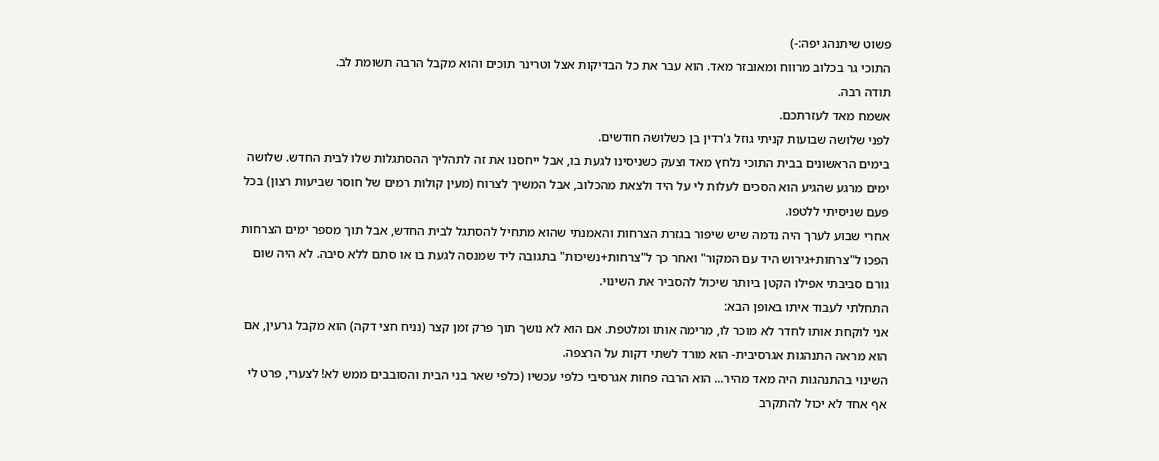פשוט שיתנהג יפה:-)
התוכי גר בכלוב מרווח ומאובזר מאד. הוא עבר את כל הבדיקות אצל וטרינר תוכים והוא מקבל הרבה תשומת לב.
תודה רבה.
אשמח מאד לעזרתכם.
לפני שלושה שבועות קניתי גוזל ג'רדין בן כשלושה חודשים.
בימים הראשונים בבית התוכי נלחץ מאד וצעק כשניסינו לגעת בו, אבל ייחסנו את זה לתהליך ההסתגלות שלו לבית החדש. שלושה ימים מרגע שהגיע הוא הסכים לעלות לי על היד ולצאת מהכלוב, אבל המשיך לצרוח (מעין קולות רמים של חוסר שביעות רצון) בכל פעם שניסיתי ללטפו.
אחרי שבוע לערך היה נדמה שיש שיפור בגזרת הצרחות והאמנתי שהוא מתחיל להסתגל לבית החדש, אבל תוך מספר ימים הצרחות הפכו ל"צרחות+גירוש היד עם המקור" ואחר כך ל"צרחות+נשיכות" בתגובה ליד שמנסה לגעת בו או סתם ללא סיבה. לא היה שום גורם סביבתי אפילו הקטן ביותר שיכול להסביר את השינוי.
התחלתי לעבוד איתו באופן הבא:
אני לוקחת אותו לחדר לא מוכר לו, מרימה אותו ומלטפת. אם הוא לא נושך תוך פרק זמן קצר (נניח חצי דקה) הוא מקבל גרעין, אם הוא מראה התנהגות אגרסיבית- הוא מורד לשתי דקות על הרצפה.
השינוי בהתנהגות היה מאד מהיר... הוא הרבה פחות אגרסיבי כלפי עכשיו (כלפי שאר בני הבית והסובבים ממש לא! לצערי, פרט לי אף אחד לא יכול להתקרב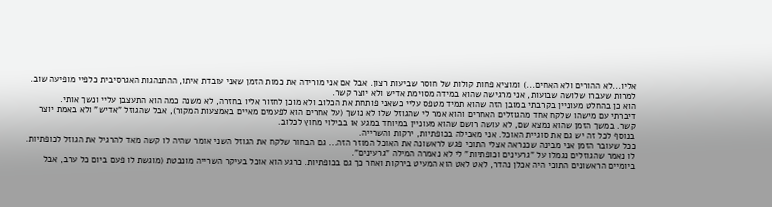אליו...לא ההורים ולא האחים...) ומוציא פחות קולות של חוסר שביעות רצון. אבל אם אני מורידה את כמות הזמן שאני עובדת איתו, ההתנהגות האגרסיבית כלפיי מופיעה שוב.
למרות שעברו שלושה שבועות, אני מרגישה שהוא במידה מסוימת אדיש ולא יוצר קשר.
הוא כן בהחלט מעוניין בקרבתי במובן הזה שהוא תמיד מטפס עליי כשאני פותחת את הכלוב ולא מוכן לחזור אליו בחזרה, לא משנה כמה הוא התעצבן עליי ונשך אותי.
דיברתי עם מישהו שלקח אחד מהגוזלים האחרים והוא אמר לי שהגוזל שלו לא נושך (על אחרים הוא לפעמים מאיים באמצעות המקור), אבל שהגוזל "אדיש" ולא באמת יוצר קשר. במשך הזמן שהוא נמצא שם, לא עושה רושם שהוא מעוניין במיוחד במגע או בבילוי מחוץ לכלוב.
בנוסף לכל זה יש גם את סוגיית האוכל. אני מאכילה בכופתיות, ירקות והשרייה.
ככל שעובר הזמן אני מבינה שכנראה אצלי התוכי פגש לראשונה את האוכל המוזר הזה... גם הבחור שלקח את הגוזל השני אומר שהיה לו קשה מאד להרגיל את הגוזל לכופתיות. לו נאמר שהגוזלים נגמלו על "גרעינים וכופתיות" לי לא נאמרה המילה "גרעינים".
ביומיים הראשונים התוכי היה אכלן נהדר, לאט לאט הוא המעיט בירקות ואחר כך גם בכופתיות. כרגע הוא אוכל בעיקר השרייה מונבטת (מוגשת לו פעם ביום כל ערב, אבל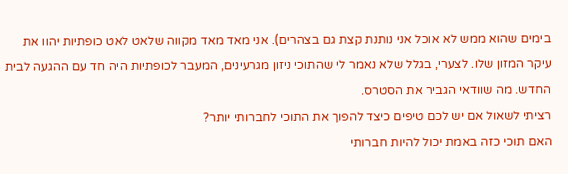בימים שהוא ממש לא אוכל אני נותנת קצת גם בצהרים). אני מאד מאד מקווה שלאט לאט כופתיות יהוו את עיקר המזון שלו. לצערי, בגלל שלא נאמר לי שהתוכי ניזון מגרעינים, המעבר לכופתיות היה חד עם ההגעה לבית החדש. מה שוודאי הגביר את הסטרס.
רציתי לשאול אם יש לכם טיפים כיצד להפוך את התוכי לחברותי יותר?
האם תוכי כזה באמת יכול להיות חברותי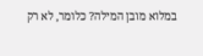במלוא מובן המילה? כלומר, לא רק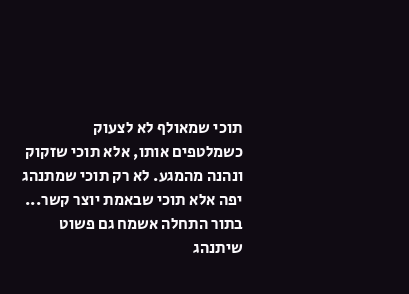תוכי שמאולף לא לצעוק כשמלטפים אותו, אלא תוכי שזקוק ונהנה מהמגע. לא רק תוכי שמתנהג יפה אלא תוכי שבאמת יוצר קשר...
בתור התחלה אשמח גם פשוט שיתנהג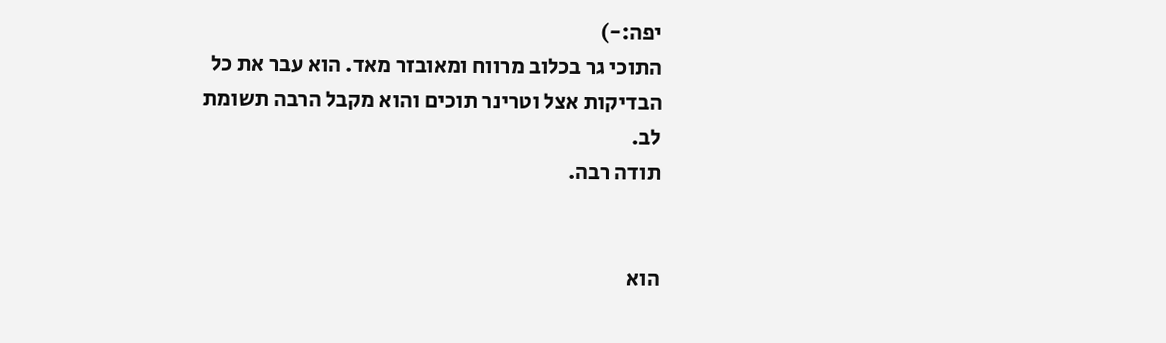יפה:-)
התוכי גר בכלוב מרווח ומאובזר מאד. הוא עבר את כל הבדיקות אצל וטרינר תוכים והוא מקבל הרבה תשומת לב.
תודה רבה.


הוא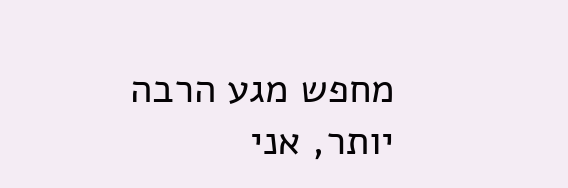מחפש מגע הרבה יותר, אני